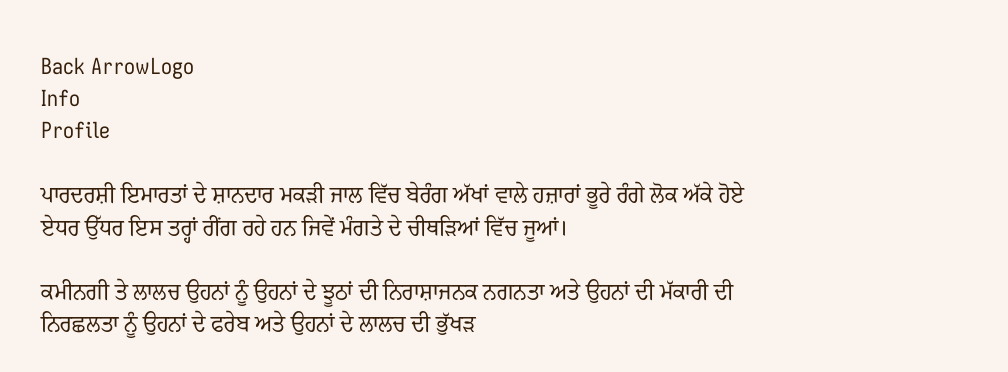Back ArrowLogo
Info
Profile

ਪਾਰਦਰਸ਼ੀ ਇਮਾਰਤਾਂ ਦੇ ਸ਼ਾਨਦਾਰ ਮਕੜੀ ਜਾਲ ਵਿੱਚ ਬੇਰੰਗ ਅੱਖਾਂ ਵਾਲੇ ਹਜ਼ਾਰਾਂ ਭੂਰੇ ਰੰਗੇ ਲੋਕ ਅੱਕੇ ਹੋਏ ਏਧਰ ਉੱਧਰ ਇਸ ਤਰ੍ਹਾਂ ਰੀਂਗ ਰਹੇ ਹਨ ਜਿਵੇਂ ਮੰਗਤੇ ਦੇ ਚੀਥੜਿਆਂ ਵਿੱਚ ਜੂਆਂ।

ਕਮੀਨਗੀ ਤੇ ਲਾਲਚ ਉਹਨਾਂ ਨੂੰ ਉਹਨਾਂ ਦੇ ਝੂਠਾਂ ਦੀ ਨਿਰਾਸ਼ਾਜਨਕ ਨਗਨਤਾ ਅਤੇ ਉਹਨਾਂ ਦੀ ਮੱਕਾਰੀ ਦੀ ਨਿਰਛਲਤਾ ਨੂੰ ਉਹਨਾਂ ਦੇ ਫਰੇਬ ਅਤੇ ਉਹਨਾਂ ਦੇ ਲਾਲਚ ਦੀ ਭੁੱਖੜ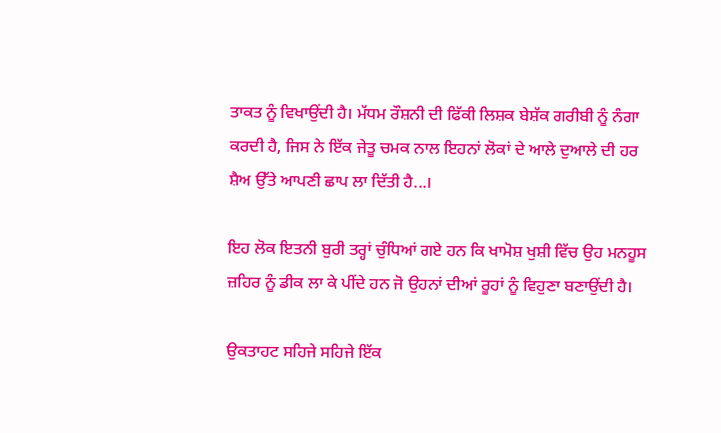ਤਾਕਤ ਨੂੰ ਵਿਖਾਉਂਦੀ ਹੈ। ਮੱਧਮ ਰੌਸ਼ਨੀ ਦੀ ਫਿੱਕੀ ਲਿਸ਼ਕ ਬੇਸ਼ੱਕ ਗਰੀਬੀ ਨੂੰ ਨੰਗਾ ਕਰਦੀ ਹੈ, ਜਿਸ ਨੇ ਇੱਕ ਜੇਤੂ ਚਮਕ ਨਾਲ ਇਹਨਾਂ ਲੋਕਾਂ ਦੇ ਆਲੇ ਦੁਆਲੇ ਦੀ ਹਰ ਸ਼ੈਅ ਉੱਤੇ ਆਪਣੀ ਛਾਪ ਲਾ ਦਿੱਤੀ ਹੈ...।

ਇਹ ਲੋਕ ਇਤਨੀ ਬੁਰੀ ਤਰ੍ਹਾਂ ਚੁੰਧਿਆਂ ਗਏ ਹਨ ਕਿ ਖਾਮੋਸ਼ ਖੁਸ਼ੀ ਵਿੱਚ ਉਹ ਮਨਹੂਸ ਜ਼ਹਿਰ ਨੂੰ ਡੀਕ ਲਾ ਕੇ ਪੀਂਦੇ ਹਨ ਜੋ ਉਹਨਾਂ ਦੀਆਂ ਰੂਹਾਂ ਨੂੰ ਵਿਹੁਣਾ ਬਣਾਉਂਦੀ ਹੈ।

ਉਕਤਾਹਟ ਸਹਿਜੇ ਸਹਿਜੇ ਇੱਕ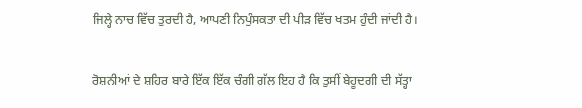ਜਿਲ੍ਹੇ ਨਾਚ ਵਿੱਚ ਤੁਰਦੀ ਹੈ, ਆਪਣੀ ਨਿਪੁੰਸਕਤਾ ਦੀ ਪੀੜ ਵਿੱਚ ਖਤਮ ਹੁੰਦੀ ਜਾਂਦੀ ਹੈ।

ਰੋਸ਼ਨੀਆਂ ਦੇ ਸ਼ਹਿਰ ਬਾਰੇ ਇੱਕ ਇੱਕ ਚੰਗੀ ਗੱਲ ਇਹ ਹੈ ਕਿ ਤੁਸੀਂ ਬੇਹੂਦਗੀ ਦੀ ਸੱਤ੍ਹਾ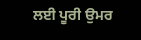ਲਈ ਪੂਰੀ ਉਮਰ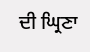ਦੀ ਘ੍ਰਿਣਾ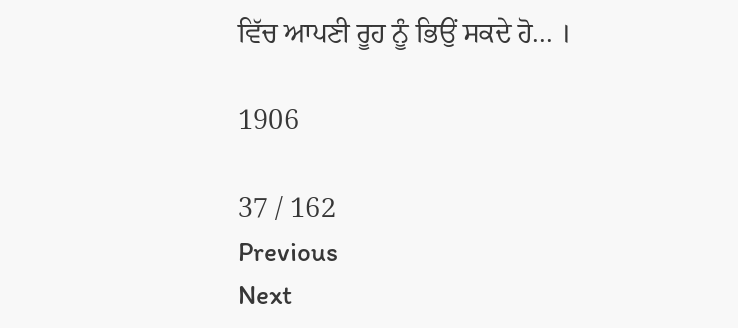ਵਿੱਚ ਆਪਣੀ ਰੂਹ ਨੂੰ ਭਿਉਂ ਸਕਦੇ ਹੋ... ।

1906

37 / 162
Previous
Next